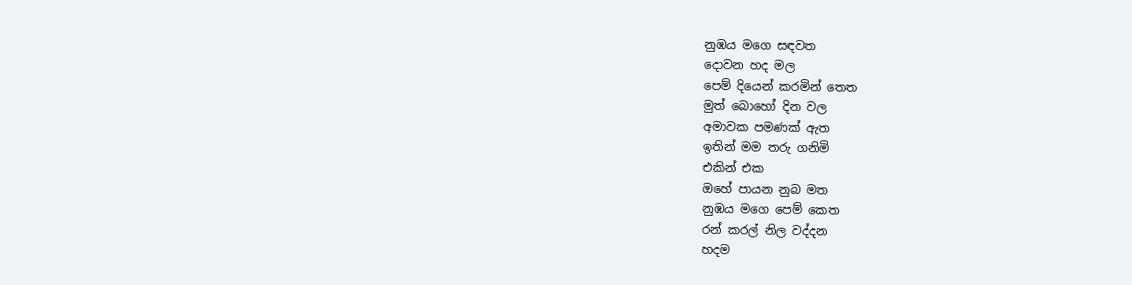නුඹය මගෙ සඳවත
දොවන හද මල
පෙම් දියෙන් කරමින් තෙත
මුත් බොහෝ දින වල
අමාවක පමණක් ඇත
ඉතින් මම තරු ගනිමි
එකින් එක
ඔහේ පායන නුබ මත
නුඹය මගෙ පෙම් කෙත
රන් කරල් නිල වද්දන
හදම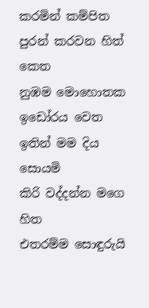කරමින් කම්පිත
පුරන් කරවන හිත් කෙත
නුඹම මොහොතක
ඉඩෝරය වෙත
ඉතින් මම දිය සොයමි
කිරි වද්දන්න මගෙ හිත
එතරම්ම සොඳුරුයි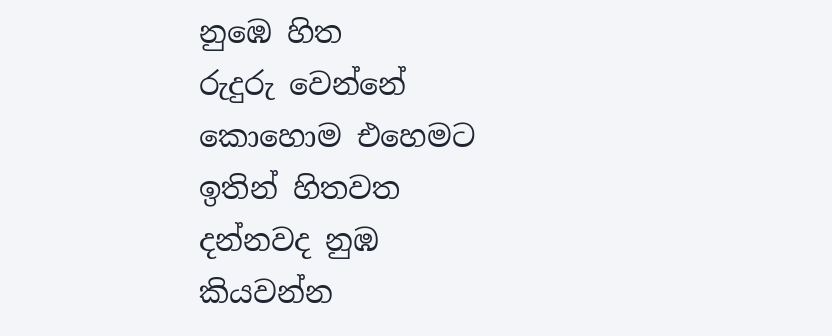නුඹෙ හිත
රුදුරු වෙන්නේ
කොහොම එහෙමට
ඉතින් හිතවත
දන්නවද නුඹ
කියවන්න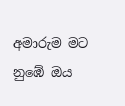අමාරුම මට
නුඹේ ඔය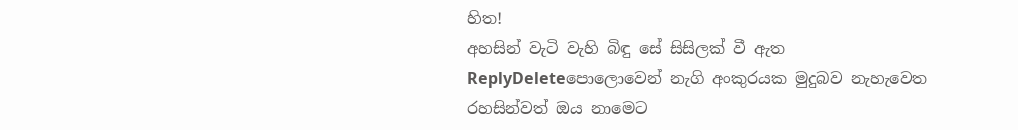හිත!
අහසින් වැටි වැහි බිඳු සේ සිසිලක් වී ඇත
ReplyDeleteපොලොවෙන් නැගි අංකුරයක මුදුබව නැහැවෙත
රහසින්වත් ඔය නාමෙට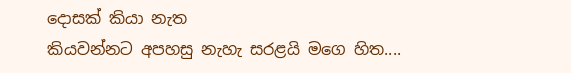දොසක් කියා නැත
කියවන්නට අපහසු නැහැ සරළයි මගෙ හිත....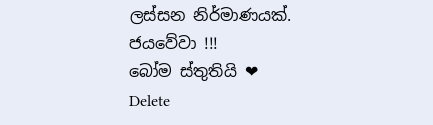ලස්සන නිර්මාණයක්.
ජයවේවා !!!
බෝම ස්තුතියි ❤
Delete